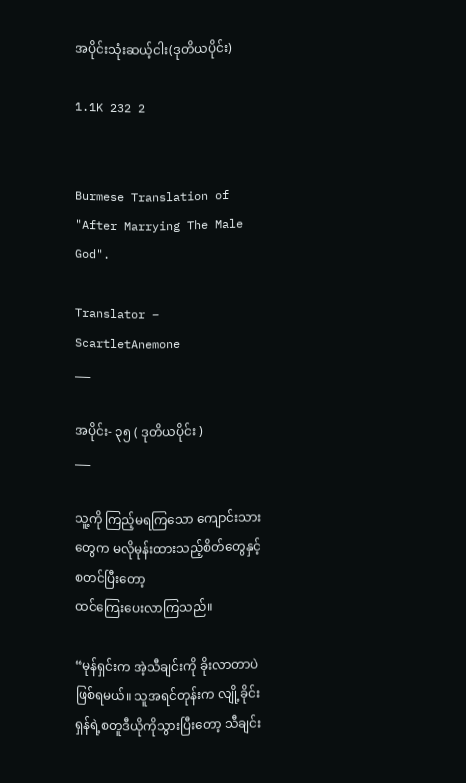အပိုင်းသုံးဆယ့်ငါး(ဒုတိယပိုင်း)

1.1K 232 2


Burmese Translation of "After Marrying The Male God".

Translator – ScartletAnemone
___

အပိုင်း- ၃၅ ( ဒုတိယပိုင်း )
___

သူ့ကို ကြည့်မရကြသော ကျောင်းသားတွေက မလိုမုန်းထားသည့်စိတ်တွေနှင့် စတင်ပြီး‌တော့
ထင်ကြေးပေးလာကြသည်။

“မုန်ရှင်းက အဲ့သီချင်းကို ခိုးလာတာပဲဖြစ်ရမယ်။ သူအရင်တုန်းက လျို့ခိုင်းရှန်ရဲ့စတူဒီယိုကိုသွားပြီးတော့ သီချင်း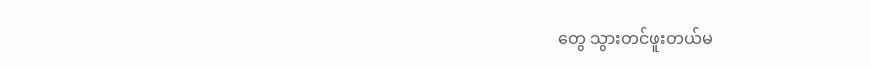တွေ သွားတင်ဖူးတယ်မ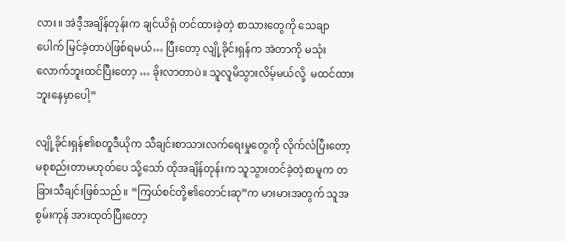လား။ အဲဒီ့အချိန်တုန်းက ချင်ယိရုံ တင်ထားခဲ့တဲ့ စာသားတွေကို သေချာပေါက် မြင်ခဲ့တာပဲဖြစ်ရမယ်… ပြီးတော့ လျို့ခိုင်းရှန်က အဲတာကို မသုံးလောက်ဘူးထင်ပြီးတော့ … ခိုးလာတာပဲ။ သူလူမိသွားလိမ့်မယ်လို့  မထင်ထားဘူးနေမှာပေါ့”

လျို့ခိုင်းရှန်၏စတူဒီယိုက သီချင်းစာသားလက်ရေးမှုတွေကို လိုက်လံပြီးတော့ မစုစည်းတာမဟုတ်ပေ သို့သော် ထိုအချိန်တုန်းက သူသွားတင်ခဲ့တဲ့စာမူက တခြားသီချင်းဖြစ်သည်။ “ကြယ်စင်တို့၏တောင်းဆု”က မားမားအတွက် သူအစွမ်းကုန် အားထုတ်ပြီးတော့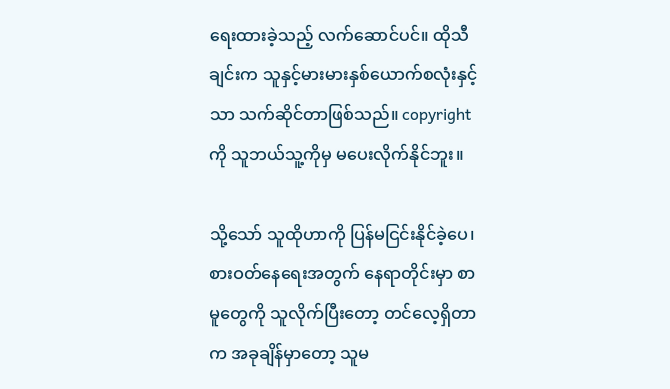ရေးထားခဲ့သည့် လက်ဆောင်ပင်။ ထိုသီချင်းက သူနှင့်မားမားနှစ်ယောက်စလုံးနှင့်သာ သက်ဆိုင်တာဖြစ်သည်။ copyright ကို သူဘယ်သူ့ကိုမှ မပေးလိုက်နိုင်ဘူး။

သို့သော် သူထိုဟာကို ပြန်မငြင်းနိုင်ခဲ့ပေ၊ စားဝတ်နေရေးအတွက် နေရာတိုင်းမှာ စာမူတွေကို သူလိုက်ပြီးတော့ တင်လေ့ရှိတာက အခုချိန်မှာတော့ သူမ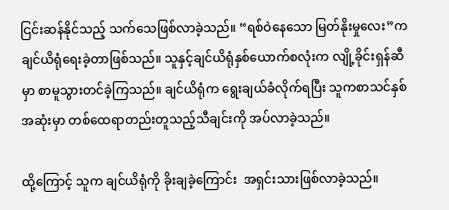ငြင်းဆန်နိုင်သည့် သက်သေဖြစ်လာခဲ့သည်။ “ရစ်ဝဲနေသော မြတ်နိုးမှုလေး”က ချင်ယိရုံရေးခဲ့တာဖြစ်သည်။ သူနှင့်ချင်ယိရုံနှစ်ယောက်စလုံးက လျို့ခိုင်းရှန်ဆီမှာ စာမူသွားတင်ခဲ့ကြသည်။ ချင်ယိရုံက ရွေးချယ်ခံလိုက်ရပြီး သူကစာသင်နှစ်အဆုံးမှာ တစ်ထေရာတည်းတူသည့်သီချင်းကို အပ်လာခဲ့သည်။

ထို့ကြောင့် သူက ချင်ယိရုံကို ခိုးချခဲ့ကြောင်း  အရှင်းသားဖြစ်လာခဲ့သည်။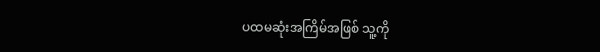ပထမဆုံးအကြိမ်အဖြစ် သူ့ကို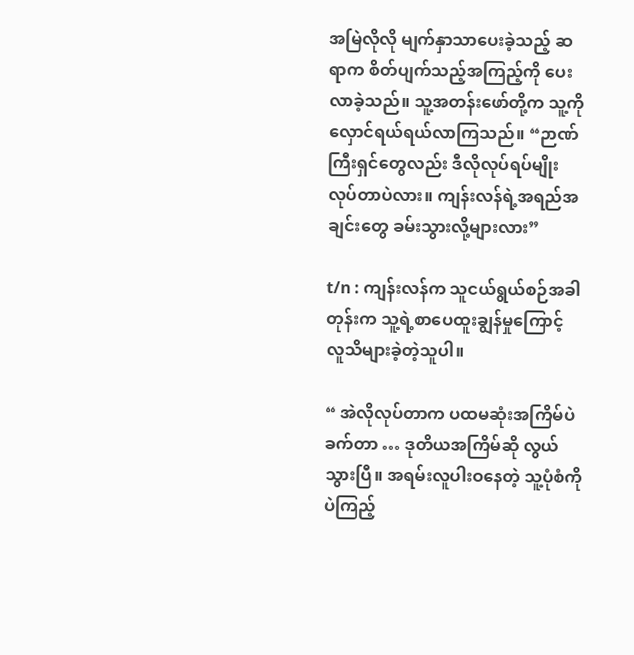အမြဲလိုလို မျက်နှာသာပေး‌ခဲ့သည့် ဆရာက စိတ်ပျက်သည့်အကြည့်ကို ပေးလာခဲ့သည်။ သူ့အတန်းဖော်တို့က သူ့ကိုလှောင်ရယ်ရယ်လာကြသည်။ “ဉာဏ်ကြီးရှင်တွေလည်း ဒီလိုလုပ်ရပ်မျိုး လုပ်တာပဲလား။ ကျန်းလန်ရဲ့အရည်အချင်းတွေ ခမ်းသွားလို့များလား”

t/n : ကျန်းလန်က သူငယ်ရွယ်စဉ်အခါတုန်းက သူ့ရဲ့စာပေထူးချွန်မှုကြောင့် လူသိများခဲ့တဲ့သူပါ။

“ အဲလိုလုပ်တာက ပထမဆုံးအကြိမ်ပဲခက်တာ … ဒုတိယအကြိမ်ဆို လွယ်သွားပြီ။ အရမ်းလူပါးဝနေတဲ့ သူ့ပုံစံကိုပဲကြည့်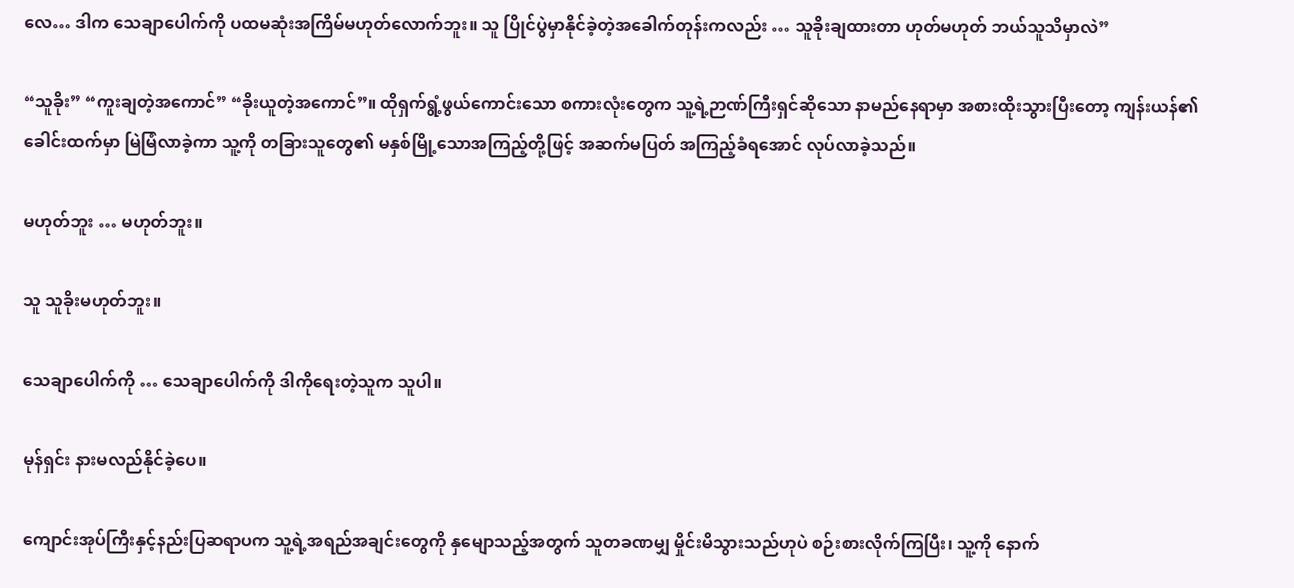လေ… ဒါက သေချာပေါက်ကို ပထမဆုံးအကြိမ်မဟုတ်လောက်ဘူး။ သူ ပြိုင်ပွဲမှာနိုင်ခဲ့တဲ့အခေါက်တုန်းကလည်း … သူခိုးချထားတာ ဟုတ်မဟုတ် ဘယ်သူသိမှာလဲ”

“သူခိုး” “ကူးချတဲ့အကောင်” “ခိုးယူတဲ့အ‌ကောင်”။ ထိုရှက်ရွံ့ဖွယ်ကောင်းသော စကားလုံးတွေက သူ့ရဲ့ဉာဏ်ကြီးရှင်ဆိုသော နာမည်နေရာမှာ အစားထိုးသွားပြီးတော့ ကျန်းယန်၏ခေါင်းထက်မှာ မြဲမြံလာခဲ့ကာ သူ့ကို တခြားသူတွေ၏ မနှစ်မြို့သောအကြည့်တို့ဖြင့် အဆက်မပြတ် အကြည့်ခံရအောင် လုပ်လာခဲ့သည်။

မဟုတ်ဘူး … မဟုတ်ဘူး။

သူ သူခိုးမဟုတ်ဘူး။

သေချာပေါက်ကို … သေချာပေါက်ကို ဒါကိုရေးတဲ့သူက သူပါ။

မုန်ရှင်း နားမလည်နိုင်ခဲ့ပေ။

ကျောင်းအုပ်ကြီးနှင့်နည်းပြဆရာပက သူ့ရဲ့အရည်အချင်းတွေကို နှမျောသည့်အတွက် သူတခဏမျှ မှိုင်းမိသွားသည်ဟုပဲ စဉ်းစားလိုက်ကြပြီး၊ သူ့ကို နောက်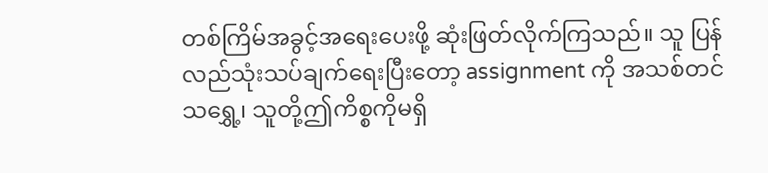တစ်ကြိမ်အခွင့်အရေးပေးဖို့ ဆုံးဖြတ်လိုက်ကြသည်။ သူ ပြန်လည်သုံးသပ်ချက်ရေးပြီးတော့ assignment ကို အသစ်တင်သရွှေ့၊ သူတို့ဤကိစ္စကိုမရှိ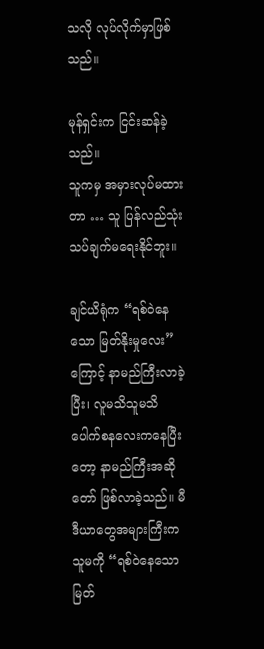သလို လုပ်လိုက်မှာဖြစ်သည်။

မုန်ရှင်းက ငြင်းဆန်ခဲ့သည်။
သူကမှ အမှားလုပ်မထားတာ … သူ ပြန်လည်သုံးသပ်ချက်မရေးနိုင်ဘူး။

ချင်ယိရုံက “ရစ်ဝဲနေသော မြတ်နိုးမှုလေး” ကြောင့် နာမည်ကြီးလာခဲ့ပြီး၊ လူမသိသူမသိ ပေါက်စနလေးကနေပြီးတော့ နာမည်ကြီးအဆိုတော် ဖြစ်လာခဲ့သည်။ မီဒီယာတွေအများကြီးက သူမကို “ရစ်ဝဲနေသော မြတ်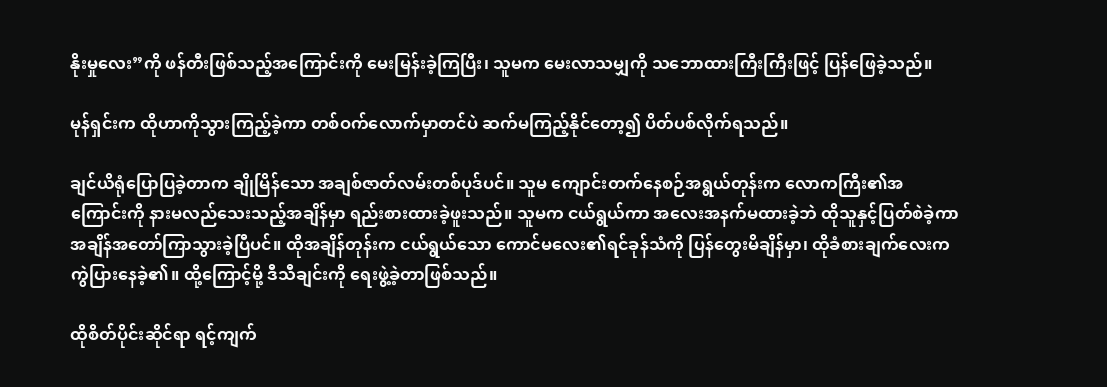နိုးမှုလေး”ကို ဖန်တီးဖြစ်သည့်အကြောင်းကို မေးမြန်းခဲ့ကြပြီး၊ သူမက မေးလာသမျှကို သဘောထားကြီးကြီးဖြင့် ‌ပြန်ဖြေခဲ့သည်။

မုန်ရှင်းက ထိုဟာကိုသွားကြည့်ခဲ့ကာ တစ်ဝက်လောက်မှာတင်ပဲ ဆက်မကြည့်နိုင်တော့၍ ပိတ်ပစ်လိုက်ရသည်။

ချင်ယိရုံပြောပြခဲ့တာက ချိုမြိန်သော အချစ်ဇာတ်လမ်းတစ်ပုဒ်ပင်။ သူမ ကျောင်းတက်နေစဉ်အရွယ်တုန်းက လောကကြီး၏အကြောင်းကို နားမလည်သေးသည့်အချိန်မှာ ရည်းစားထားခဲ့ဖူးသည်။ သူမက ငယ်ရွယ်ကာ အလေးအနက်မထားခဲ့ဘဲ ထိုသူနှင့်ပြတ်စဲခဲ့ကာ အချိန်အတော်ကြာသွားခဲ့ပြီပင်။ ထိုအချိန်တုန်းက ငယ်ရွယ်သော ကောင်မလေး၏ရင်ခုန်သံကို ပြန်တွေးမိချိန်မှာ၊ ထိုခံစားချက်လေးက ကွဲပြားနေခဲ့၏။ ထို့ကြောင့်မို့ ဒီသီချင်းကို ရေးဖွဲ့ခဲ့တာဖြစ်သည်။

ထိုစိတ်ပိုင်းဆိုင်ရာ ရင့်ကျက်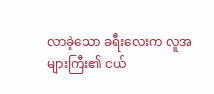လာခဲ့သော ခရီးလေးက လူအများကြီး၏ ငယ်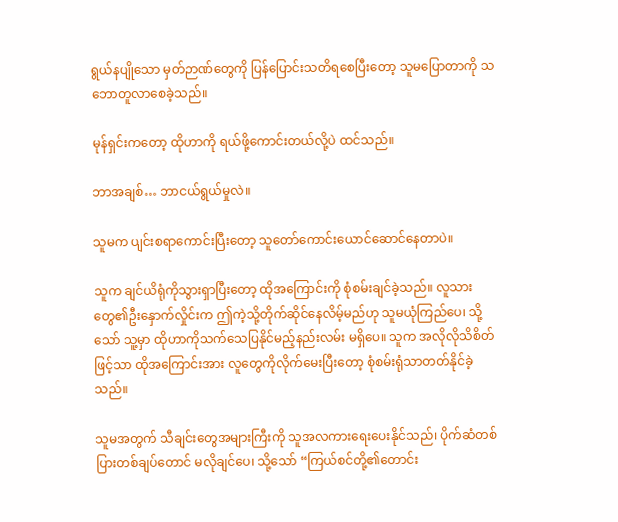ရွယ်နပျိုသော မှတ်ဉာဏ်တွေကို ပြန်ပြောင်းသတိရစေပြီးတော့ သူမပြောတာကို သဘောတူလာစေခဲ့သည်။

မုန်ရှင်းကတော့ ထိုဟာကို ရယ်ဖို့ကောင်းတယ်လို့ပဲ ထင်သည်။

ဘာအချစ်… ဘာငယ်ရွယ်မှုလဲ။

သူမက ပျင်းစရာကောင်းပြီးတော့ သူတော်ကောင်းယောင်ဆောင်နေတာပဲ။

သူက ချင်ယိရုံကိုသွားရှာပြီးတော့ ထိုအကြောင်းကို စုံစမ်းချင်ခဲ့သည်။ လူသားတွေ၏ဦးနှောက်လှိုင်းက ဤကဲ့သို့တိုက်ဆိုင်နေလိမ့်မည်ဟု သူမယုံကြည်ပေ၊ သို့သော် သူ့မှာ ထိုဟာကိုသက်သေပြနိုင်မည့်နည်းလမ်း မရှိပေ။ သူက အလိုလိုသိစိတ်ဖြင့်သာ ထိုအကြောင်းအား လူ‌တွေကိုလိုက်မေးပြီးတော့ စုံစမ်းရုံသာတတ်နိုင်ခဲ့သည်။

သူမအတွက် သီချင်းတွေအများကြီးကို သူအလကားရေးပေးနိုင်သည်၊ ပိုက်ဆံတစ်ပြားတစ်ချပ်တောင် မလိုချင်ပေ၊ သို့သော် “ကြယ်စင်တို့၏တောင်း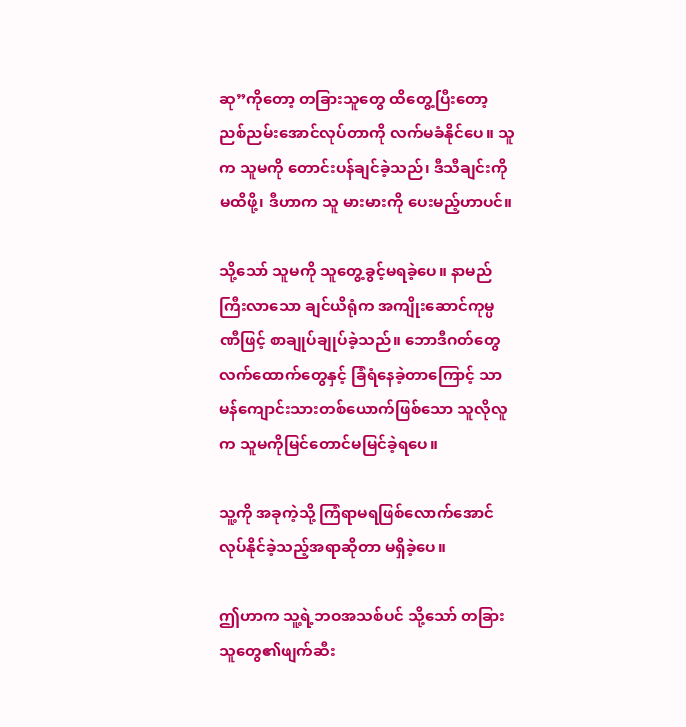ဆု”ကိုတော့ တခြားသူတွေ ထိတွေ့ပြီးတော့ ညစ်ညမ်းအောင်လုပ်တာကို လက်မခံနိုင်ပေ။ သူက သူမကို တောင်းပန်ချင်ခဲ့သည်၊ ဒီသီချင်းကိုမထိဖို့၊ ဒီဟာက သူ မားမားကို ပေးမည့်ဟာပင်။

သို့သော် သူမကို သူတွေ့ခွင့်မရခဲ့ပေ။ နာမည်ကြီးလာသော ချင်ယိရုံက အကျိုးဆောင်ကုမ္ပဏီဖြင့် စာချုပ်ချုပ်ခဲ့သည်။ ဘောဒီဂတ်တွေ လက်ထောက်တွေနှင့် ခြံရံနေခဲ့တာကြောင့် သာမန်ကျောင်းသားတစ်ယောက်ဖြစ်သော သူလိုလူက သူမကိုမြင်တောင်မမြင်ခဲ့ရပေ။

သူ့ကို အခုကဲ့သို့ ကြံရာမရဖြစ်လောက်အောင် လုပ်နိုင်ခဲ့သည့်အရာဆိုတာ မရှိခဲ့ပေ။

ဤဟာက သူ့ရဲ့ဘဝအသစ်ပင် သို့သော် တခြားသူတွေ၏ဖျက်ဆီး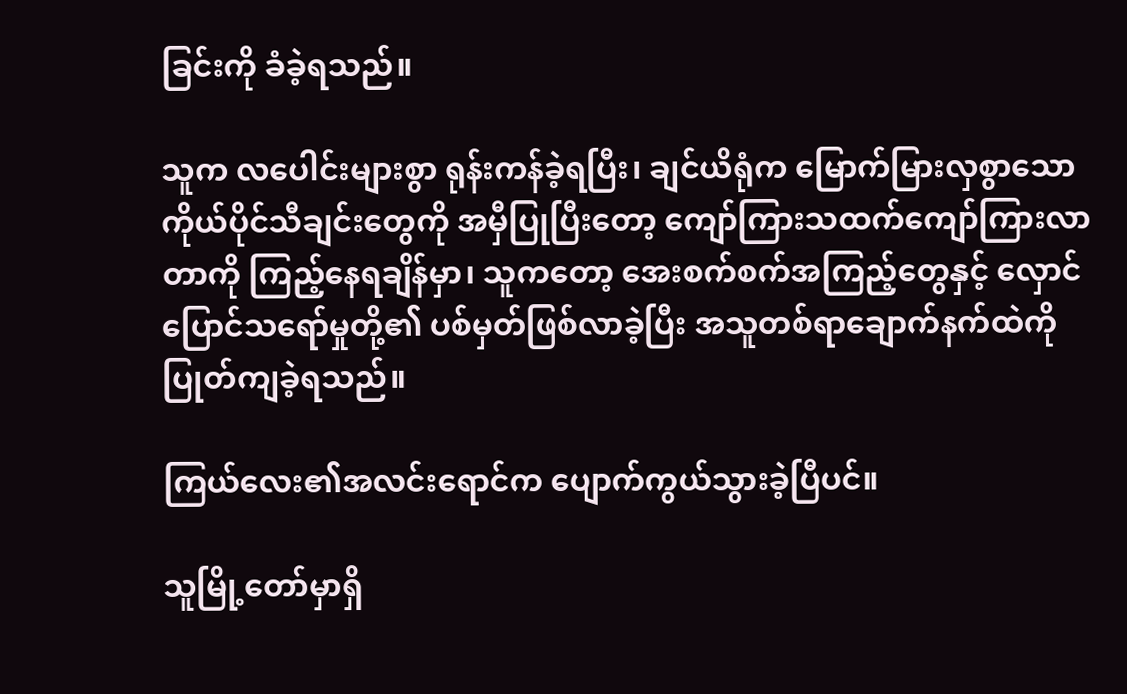ခြင်းကို ခံခဲ့ရသည်။

သူက လပေါင်းများစွာ ရုန်းကန်ခဲ့ရပြီး၊ ချင်ယိရုံက မြောက်မြားလှစွာသော ကိုယ်ပိုင်သီချင်းတွေကို အမှီပြုပြီးတော့ ကျော်ကြားသထက်ကျော်ကြားလာတာကို ကြည့်နေရချိန်မှာ၊ သူကတော့ အေးစက်စက်အကြည့်တွေနှင့် လှောင်ပြောင်သရော်မှုတို့၏ ပစ်မှတ်ဖြစ်လာခဲ့ပြီး‌ အသူတစ်ရာချောက်နက်ထဲကို ပြုတ်ကျခဲ့ရသည်။

ကြယ်လေး၏အလင်း‌ရောင်က ပျောက်ကွယ်သွားခဲ့ပြီပင်။

သူမြို့တော်မှာရှိ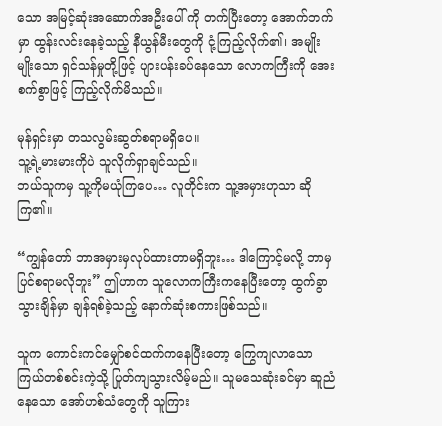သော အမြင့်ဆုံးအဆောက်အဦးပေါ် ကို တက်ပြီးတော့ အောက်ဘက်မှာ ထွန်းလင်းနေခဲ့သည့် နီယွန်မီးတွေကို ငုံ့ကြည့်လိုက်၏၊ အမျိုးမျိုးသော ရှင်သန်မှုတို့ဖြင့် ပျားပန်းခပ်နေသော လောကကြီးကို အေးစက်စွာဖြင့် ကြည့်လိုက်မိသည်။

မုန်ရှင်းမှာ တသလွမ်းဆွတ်စရာမရှိပေ။
သူ့ရဲ့မားမားကိုပဲ သူလိုက်ရှာချင်သည်။
ဘယ်သူကမှ သူ့ကိုမယုံကြပေ… လူတိုင်းက သူ့အမှားဟုသာ ဆိုကြ၏။

“ကျွန်တော် ဘာအမှားမှလုပ်ထားတာမရှိဘူး… ဒါကြောင့်မလို့ ဘာမှပြင်စရာမလိုဘူး” ဤဟာက သူလောကကြီးကနေပြီးတော့ ထွက်ခွာသွားချိန်မှာ ချန်ရစ်ခဲ့သည့် နောက်ဆုံးစကားဖြစ်သည်။

သူက ကောင်းကင်မျှော်စင်ထက်ကနေပြီးတော့ ကြွေကျလာသော ကြယ်တစ်စင်းကဲ့သို့ ပြုတ်ကျသွားလိမ့်မည်။ သူမသေဆုံးခင်မှာ ဆူညံနေသော အော်ဟစ်သံတွေကို သူကြား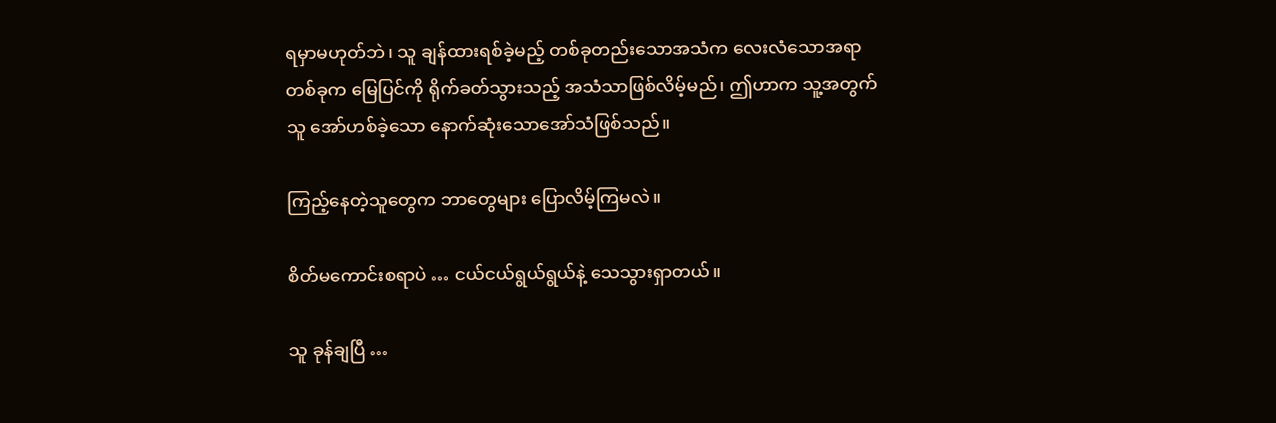ရမှာမဟုတ်ဘဲ၊ သူ ချန်ထားရစ်ခဲ့မည့် တစ်ခုတည်းသောအသံက လေးလံသောအရာတစ်ခုက မြေပြင်ကို ရိုက်ခတ်သွားသည့် အသံသာဖြစ်လိမ့်မည်၊ ဤဟာက သူ့အတွက်သူ အော်ဟစ်ခဲ့သော နောက်ဆုံးသောအော်သံဖြစ်သည်။

ကြည့်နေတဲ့သူတွေက ဘာတွေများ ပြောလိမ့်ကြမလဲ။

စိတ်မကောင်းစရာပဲ … ငယ်ငယ်ရွယ်ရွယ်နဲ့ သေသွားရှာတယ်။

သူ ခုန်ချပြီ …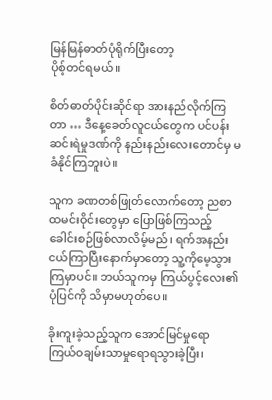မြန်မြန်ဓာတ်ပုံရိုက်ပြီးတော့
ပိုစ့်တင်ရမယ်။

စိတ်ဓာတ်ပိုင်းဆိုင်ရာ အားနည်လိုက်ကြတာ … ဒီနေ့ခေတ်လူငယ်တွေက ပင်ပန်းဆင်းရဲမှုဒဏ်ကို နည်းနည်းလေးတောင်မှ မခံနိုင်ကြဘူးပဲ။

သူက ခဏတစ်ဖြုတ်လောက်တော့ ညစာထမင်းဝိုင်းတွေမှာ ပြောဖြစ်ကြသည့် ခေါင်းစဉ်ဖြစ်လာလိမ့်မည်၊ ရက်အနည်းငယ်ကြာပြီးနောက်မှာတော့ သူ့ကိုမေ့သွားကြမှာပင်။ ဘယ်သူကမှ ကြယ်ပွင့်လေး၏ပုံပြင်ကို သိမှာမဟုတ်ပေ။

ခိုးကူးခဲ့သည့်သူက အောင်မြင်မှုရော ကြယ်ဝချမ်းသာမှုရောရသွားခဲ့ပြီး၊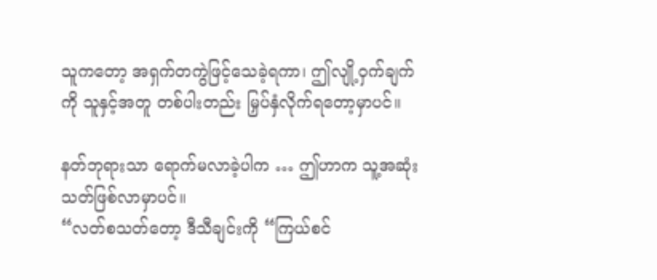သူကတော့ အရှက်တကွဲဖြင့်သေခဲ့ရကာ၊ ဤလျို့ဝှက်ချက်ကို သူနှင့်အတူ တစ်ပါးတည်း မြှပ်နှံလိုက်ရတော့မှာပင်။

နတ်ဘုရားသာ ရောက်မလာခဲ့ပါက … ဤဟာက သူ့အဆုံးသတ်ဖြစ်လာမှာပင်။
“လတ်စသတ်တော့ ဒီသီချင်းကို “ကြယ်စင်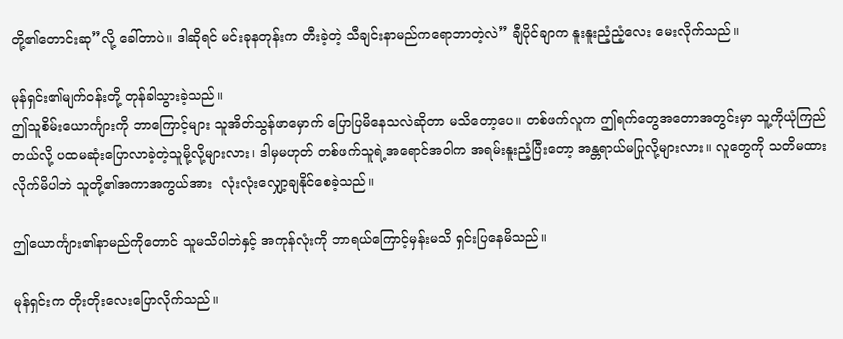တို့၏တောင်းဆု”လို့ ခေါ်တာပဲ။ ဒါဆိုရင် မင်းခုနတုန်းက တီးခဲ့တဲ့ သီချင်းနာမည်ကရောဘာတဲ့လဲ” ချီပိုင်ချာက နူးနူးညံ့ညံ့လေး မေးလိုက်သည်။

မုန်ရှင်း၏မျက်ဝန်းတို့ တုန်ခါသွားခဲ့သည်။
ဤသူစိမ်းယောင်္ကျားကို ဘာကြောင့်များ သူအိတ်သွန်ဖာမှောက် ပြောပြမိနေသလဲဆိုတာ မသိတော့ပေ။ တစ်ဖက်လူက ဤရက်တွေအတောအတွင်းမှာ သူ့ကိုယုံကြည်တယ်လို့ ပထမဆုံးပြောလာခဲ့တဲ့သူမို့လို့များလား၊ ဒါမှမဟုတ် တစ်ဖက်သူရဲ့အရောင်အဝါက အရမ်းနူးညံ့ပြီးတော့ အန္တရာယ်မပြုလို့များလား။ လူတွေကို သတိမထားလိုက်မိပါဘဲ သူတို့၏အကာအကွယ်အား  လုံးလုံးလျှော့ချ‌နိုင်စေခဲ့သည်။

ဤယောင်္ကျား၏နာမည်ကိုတောင် သူမသိပါဘဲနှင့် အကုန်လုံးကို ဘာရယ်ကြောင့်မှန်းမသိ ရှင်းပြနေမိသည်။

မုန်ရှင်းက တိုးတိုးလေးပြောလိုက်သည်။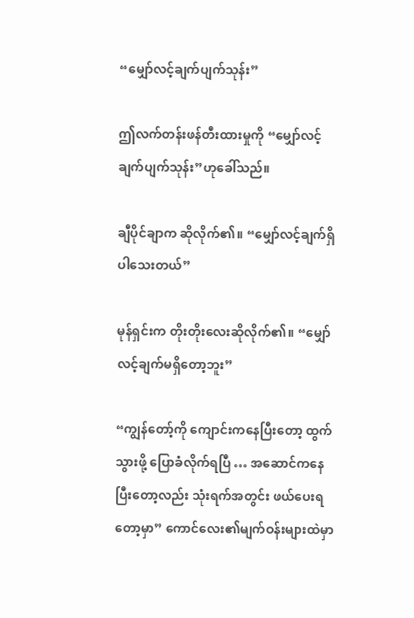“မျှော်လင့်ချက်ပျက်သုန်း”

ဤလက်တန်းဖန်တီးထားမှုကို “မျှော်လင့်ချက်ပျက်သုန်း”ဟုခေါ်သည်။

ချီပိုင်ချာက ဆိုလိုက်၏။ “မျှော်လင့်ချက်ရှိပါသေးတယ်”

မုန်ရှင်းက တိုးတိုးလေးဆိုလိုက်၏။ “မျှော်လင့်ချက်မရှိတော့ဘူး”

“ကျွန်တော့်ကို ကျောင်းကနေပြီးတော့ ထွက်သွားဖို့ ပြောခံလိုက်ရပြီ … အဆောင်ကနေပြီးတော့လည်း သုံးရက်အတွင်း ဖယ်ပေးရတော့မှာ” ကောင်လေး၏မျက်ဝန်းများထဲမှာ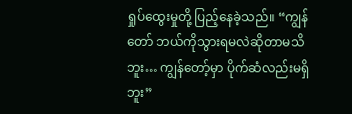ရှုပ်ထွေးမှုတို့ ပြည့်နေခဲ့သည်။ “ကျွန်တော် ဘယ်ကိုသွားရမလဲဆိုတာမသိဘူး… ကျွန်တော့်မှာ ပိုက်‌ဆံလည်းမရှိဘူး”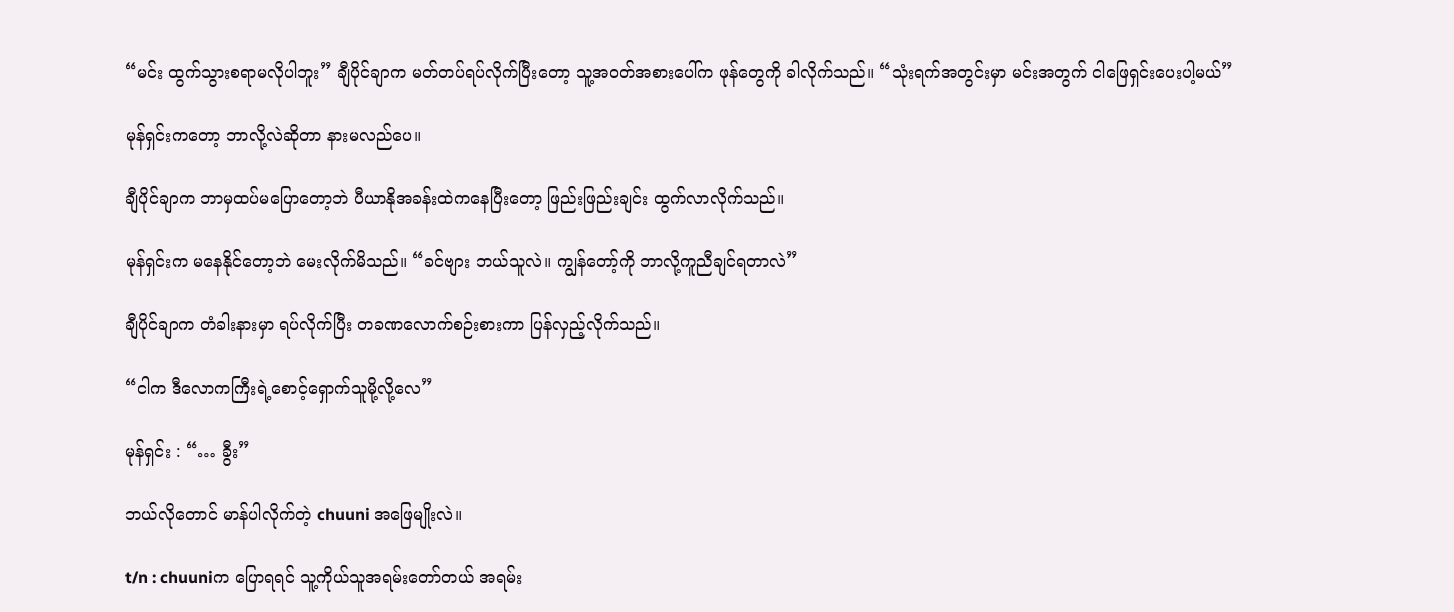“မင်း ထွက်သွားစရာမလိုပါဘူး” ချီပိုင်ချာက မတ်တပ်ရပ်လိုက်ပြီးတော့ သူ့အဝတ်အစားပေါ်က ဖုန်တွေကို ခါလိုက်သည်။ “သုံးရက်အတွင်းမှာ မင်းအတွက် ငါဖြေရှင်းပေးပါ့မယ်”

မုန်ရှင်းကတော့ ဘာလို့လဲဆိုတာ နားမလည်ပေ။

ချီပိုင်ချာက ဘာမှထပ်မပြောတော့ဘဲ ပီယာနိုအခန်းထဲကနေပြီးတော့ ‌ဖြည်းဖြည်းချင်း ထွက်လာလိုက်သည်။

မုန်ရှင်းက မနေနိုင်တော့ဘဲ မေးလိုက်မိသည်။ “ခင်ဗျား ဘယ်သူလဲ။ ကျွန်တော့်ကို ဘာလို့ကူညီချင်ရတာလဲ”

ချီပိုင်ချာက တံခါးနားမှာ ရပ်လိုက်ပြီး တခဏလောက်စဉ်းစားကာ ပြန်လှည့်လိုက်သည်။

“ငါက ဒီလောကကြီးရဲ့စောင့်ရှောက်သူမို့လို့လေ”

မုန်ရှင်း : “… ခွီး”

ဘယ်လိုတောင် မာန်ပါလိုက်တဲ့ chuuni အဖြေမျိုးလဲ။

t/n : chuuniက ပြောရရင် သူ့ကိုယ်သူအရမ်းတော်တယ် အရမ်း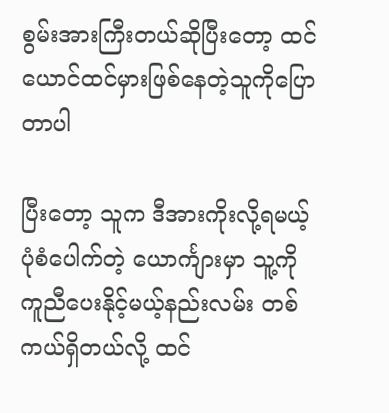စွမ်းအားကြီးတယ်ဆိုပြီးတော့ ထင်ယောင်ထင်မှားဖြစ်နေတဲ့သူကိုပြောတာပါ

ပြီးတော့ သူက ဒီအားကိုးလို့ရမယ့်ပုံစံပေါက်တဲ့ ယောင်္ကျားမှာ သူ့ကိုကူညီပေးနိုင့်မယ့်နည်းလမ်း တစ်ကယ်ရှိတယ်လို့ ထင်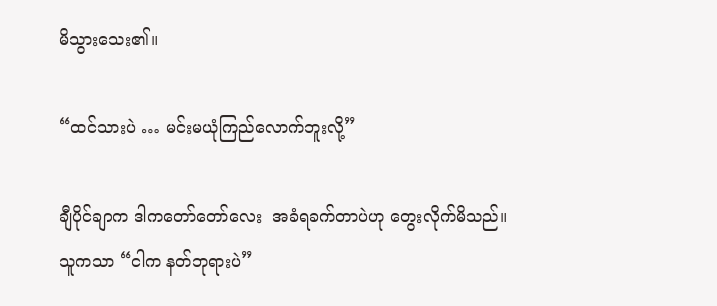မိသွားသေး၏။

“ထင်သားပဲ … မင်းမယုံကြည်လောက်ဘူးလို့”

ချီပိုင်ချာက ဒါကတော်တော်လေး  အခံရခက်တာပဲဟု တွေးလိုက်မိသည်။
သူကသာ “ငါက နတ်ဘုရားပဲ”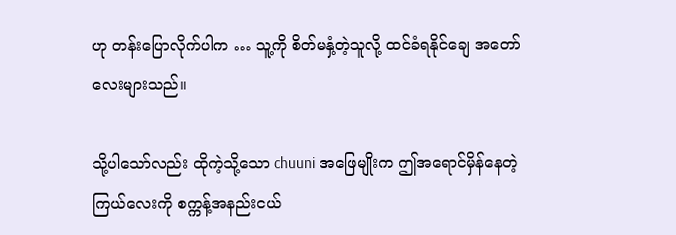ဟု တန်းပြောလိုက်ပါက … သူ့ကို စိတ်မနှံ့တဲ့သူလို့ ထင်ခံရနိုင်ချေ အတော်လေးများသည်။

သို့ပါသော်လည်း ထိုကဲ့သို့သော chuuni အဖြေမျိုးက ဤအရောင်မှိန်နေတဲ့ ကြယ်လေးကို စက္ကန့်အနည်းငယ်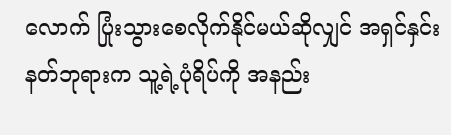လောက် ပြုံးသွားစေလိုက်နိုင်မယ်ဆိုလျှင် အရှင်နှင်းနတ်ဘုရားက သူ့ရဲ့ပုံရိပ်ကို အနည်း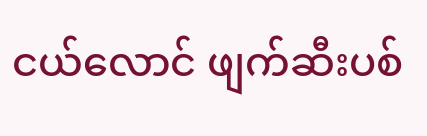ငယ်လောင် ဖျက်ဆီးပစ်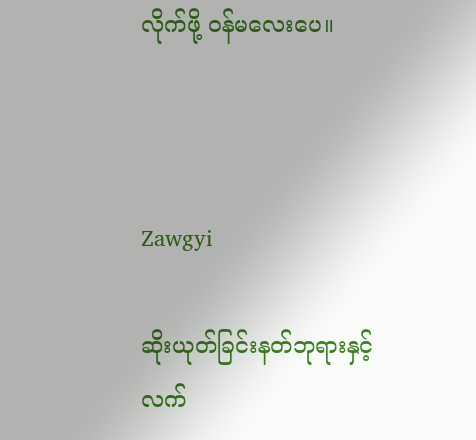လိုက်ဖို့ ဝန်မလေးပေ။



Zawgyi

ဆိုးယုတ်ခြင်းနတ်ဘုရားနှင့် လက်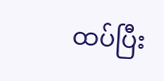ထပ်ပြီး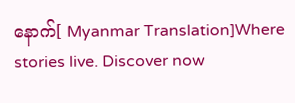နောက်[ Myanmar Translation]Where stories live. Discover now